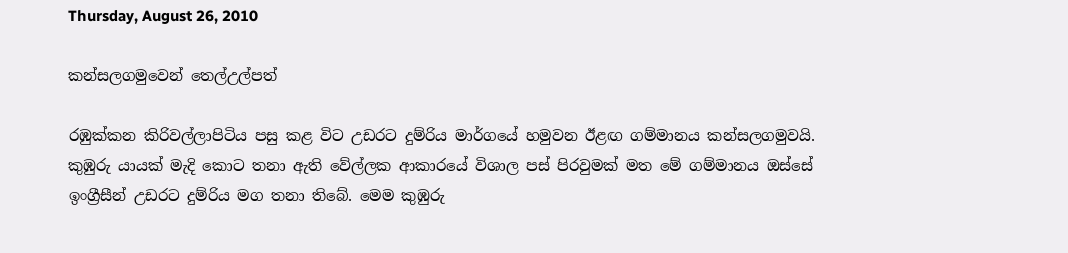Thursday, August 26, 2010

කන්සලගමුවෙන් තෙල්උල්පත්

රඹුක්කන කිරිවල්ලාපිටිය පසු කළ විට උඩරට දුම්රිය මාර්ගයේ හමුවන ඊළඟ ගම්මානය කන්සලගමුවයි. කුඹුරු යායක් මැදි කොට තනා ඇති වේල්ලක ආකාරයේ විශාල පස් පිරවුමක් මත මේ ගම්මානය ඔස්සේ ඉංග්‍රීසීන් උඩරට දුම්රිය මග තනා තිබේ. මෙම කුඹුරු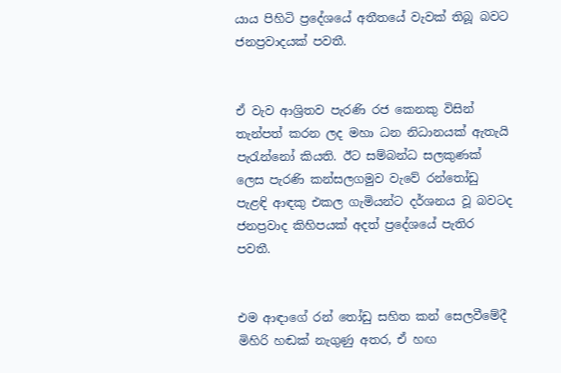යාය පිහිටි ප්‍රදේශයේ අතීතයේ වැවක් තිබූ බවට ජනප්‍රවාදයක් පවතී.


ඒ වැව ආශ්‍රිතව පැරණි රජ කෙනකු විසින් තැන්පත් කරන ලද මහා ධන නිධානයක් ඇතැයි පැරැන්නෝ කියති. ඊට සම්බන්ධ සලකුණක් ලෙස පැරණි කන්සලගමුව වැවේ රන්තෝඩු පැළඳි ආඳකු එකල ගැමියන්ට දර්ශනය වූ බවටද ජනප්‍රවාද කිහිපයක් අදත් ප්‍රදේශයේ පැතිර පවතී.


එම ආඳාගේ රන් තෝඩු සහිත කන් සෙලවීමේදී මිහිරි හඬක් නැගුණු අතර, ඒ හඟ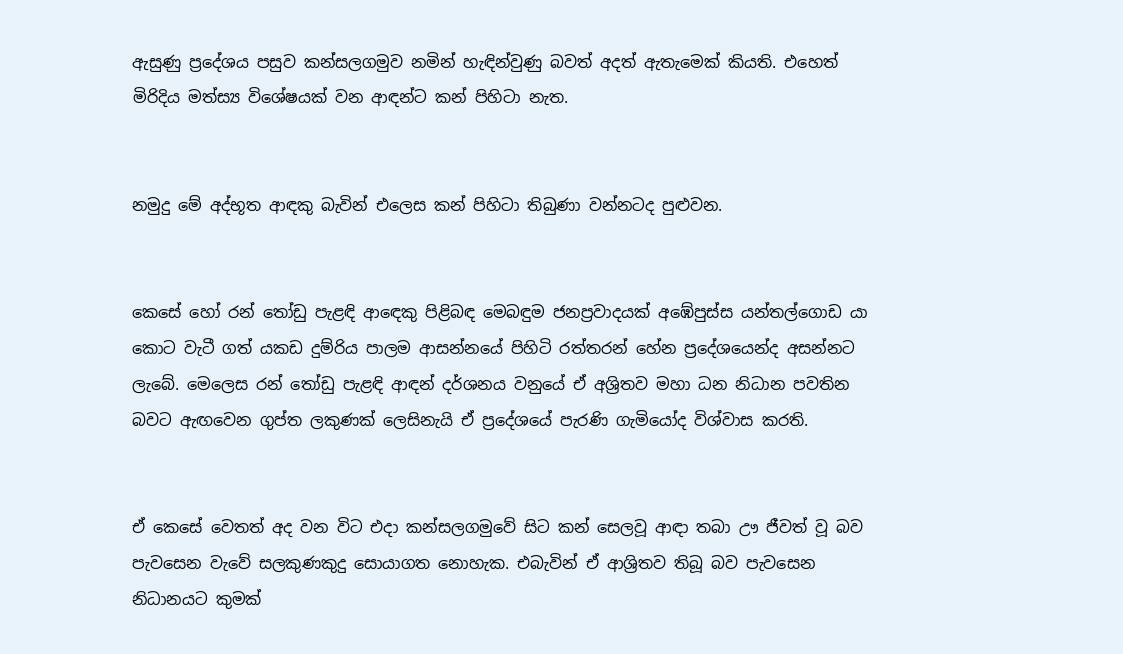ඇසුණු ප්‍රදේශය පසුව කන්සලගමුව නමින් හැඳින්වුණු බවත් අදත් ඇතැමෙක් කියති. එහෙත් මිරිදිය මත්ස්‍ය විශේෂයක් වන ආඳන්ට කන් පිහිටා නැත.


නමුදු මේ අද්භූත ආඳකු බැවින් එලෙස කන් පිහිටා තිබුණා වන්නටද පුළුවන.


කෙසේ හෝ රන් තෝඩු පැළඳි ආඳෙකු පිළිබඳ මෙබඳුම ජනප්‍රවාදයක් අඹේපුස්ස යන්තල්ගොඩ යා කොට වැටී ගත් යකඩ දුම්රිය පාලම ආසන්නයේ පිහිටි රත්තරන් හේන ප්‍රදේශයෙන්ද අසන්නට ලැබේ. මෙලෙස රන් තෝඩු පැළඳි ආඳන් දර්ශනය වනුයේ ඒ අශ්‍රිතව මහා ධන නිධාන පවතින බවට ඇඟවෙන ගුප්ත ලකුණක් ලෙසිනැයි ඒ ප්‍රදේශයේ පැරණි ගැමියෝද විශ්වාස කරති.


ඒ කෙසේ වෙතත් අද වන විට එදා කන්සලගමුවේ සිට කන් සෙලවූ ආඳා තබා ඌ ජීවත් වූ බව පැවසෙන වැවේ සලකුණකුදු සොයාගත නොහැක. එබැවින් ඒ ආශ්‍රිතව තිබූ බව පැවසෙන නිධානයට කුමක්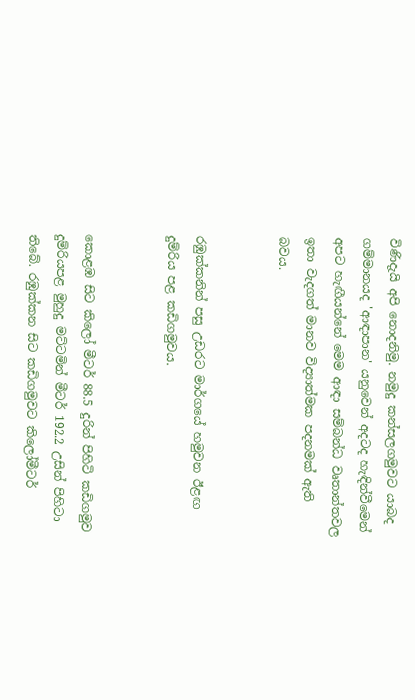විණිදැයි අපි නොදනිමු. නමුදු කන්සලගමුවට යාබද ගම්මානයද 'ආඳාපාන' යනුවෙන් අදටද හැඳින්වීමෙන් අපට හැඟීයන්නේ මෙම ආඳා සම්බන්ධ වෘතාන්තවල ඉතා වැදගත් මානව විද්‍යාත්මක පදනමක් ඇති බවය.


රඹුක්කනින් පසු උඩරට මාර්ගයේ හමුවන ඊළඟ දුම්රිය පළ කඩිගමුවය.


කොළඹ සිට කිලෝ මීටර් 88.5 දුරින් පිහිටි කඩිගමුව දුම්රියපළ මුහුදු මට්ටමින් මීටර් 192.2 උසින් පිහිටා තිබේ. රඹුක්කන සිට කඩිගමුවට කිලෝමීටර්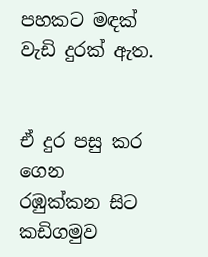පහකට මඳක් වැඩි දුරක් ඇත.


ඒ දුර පසු කර ගෙන රඹුක්කන සිට කඩිගමුව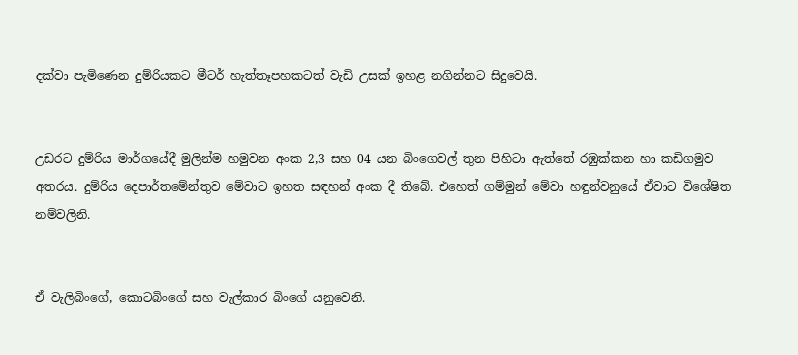දක්වා පැමිණෙන දුම්රියකට මීටර් හැත්තෑපහකටත් වැඩි උසක් ඉහළ නගින්නට සිදුවෙයි.


උඩරට දුම්රිය මාර්ගයේදී මුලින්ම හමුවන අංක 2,3 සහ 04 යන බිංගෙවල් තුන පිහිටා ඇත්තේ රඹුක්කන හා කඩිගමුව අතරය. දුම්රිය දෙපාර්තමේන්තුව මේවාට ඉහත සඳහන් අංක දී තිබේ. එහෙත් ගම්මුන් මේවා හඳුන්වනුයේ ඒවාට විශේෂිත නම්වලිනි.


ඒ වැලිබිංගේ, කොටබිංගේ සහ වැල්කාර බිංගේ යනුවෙනි.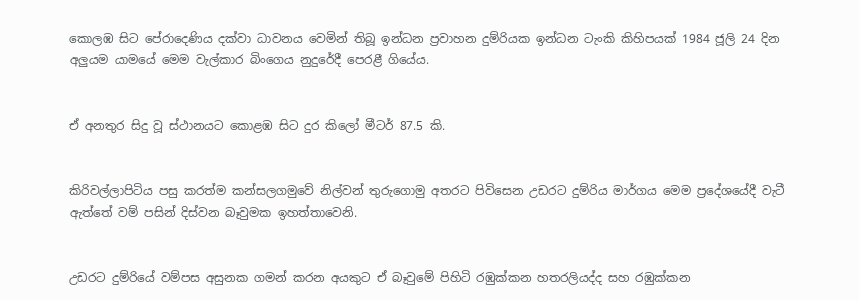කොලඹ සිට පේරාදෙණිය දක්වා ධාවනය වෙමින් තිබූ ඉන්ධන ප්‍රවාහන දුම්රියක ඉන්ධන ටැංකි කිහිපයක් 1984 ජූලි 24 දින අලුයම යාමයේ මෙම වැල්කාර බිංගෙය නුදුරේදී පෙරළී ගියේය.


ඒ අනතුර සිදු වූ ස්ථානයට කොළඹ සිට දුර කිලෝ මීටර් 87.5 කි.


කිරිවල්ලාපිටිය පසු කරත්ම කන්සලගමුවේ නිල්වන් තුරුගොමු අතරට පිවිසෙන උඩරට දුම්රිය මාර්ගය මෙම ප්‍රදේශයේදී වැටී ඇත්තේ වම් පසින් දිස්වන බෑවුමක ඉහත්තාවෙනි.


උඩරට දුම්රියේ වම්පස අසුනක ගමන් කරන අයකුට ඒ බෑවුමේ පිහිටි රඹුක්කන හතරලියද්ද සහ රඹුක්කන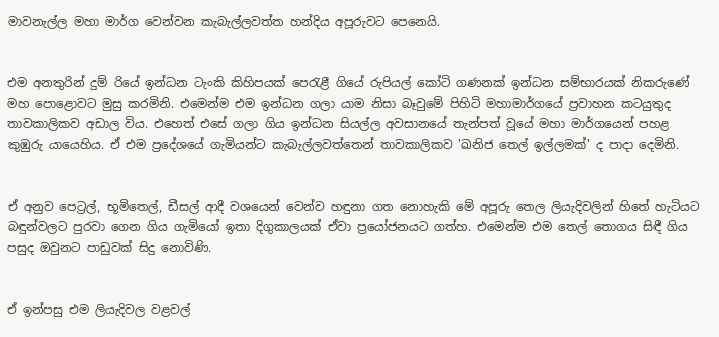මාවනැල්ල මහා මාර්ග වෙන්වන කැබැල්ලවත්ත හන්දිය අපූරුවට පෙනෙයි.


එම අනතුරින් දුම් රියේ ඉන්ධන ටැංකි කිහිපයක් පෙරැළී ගියේ රුපියල් කෝටි ගණනක් ඉන්ධන සම්භාරයක් නිකරුණේ මහ පොළොවට මුසු කරමිනි. එමෙන්ම එම ඉන්ධන ගලා යාම නිසා බෑවුමේ පිහිටි මහාමාර්ගයේ ප්‍රවාහන කටයුතුද තාවකාලිකව අඩාල විය. එහෙත් එසේ ගලා ගිය ඉන්ධන සියල්ල අවසානයේ තැන්පත් වූයේ මහා මාර්ගයෙන් පහළ කුඹුරු යායෙහිය. ඒ එම ප්‍රදේශයේ ගැමියන්ට කැබැල්ලවත්තෙන් තාවකාලිකව 'ඛනිජ තෙල් ඉල්ලමක්' ද පාදා දෙමිනි.


ඒ අනුව පෙට්‍රල්, භූමිතෙල්, ඩීසල් ආදී වශයෙන් වෙන්ව හඳුනා ගත නොහැකි මේ අපූරු තෙල ලියැදිවලින් හිතේ හැටියට බඳුන්වලට පුරවා ගෙන ගිය ගැමියෝ ඉතා දිගුකාලයක් ඒවා ප්‍රයෝජනයට ගත්හ. එමෙන්ම එම තෙල් තොගය සිඳී ගිය පසුද ඔවුනට පාඩුවක් සිදු නොවිණි.


ඒ ඉන්පසු එම ලි‍යැදිවල වළවල්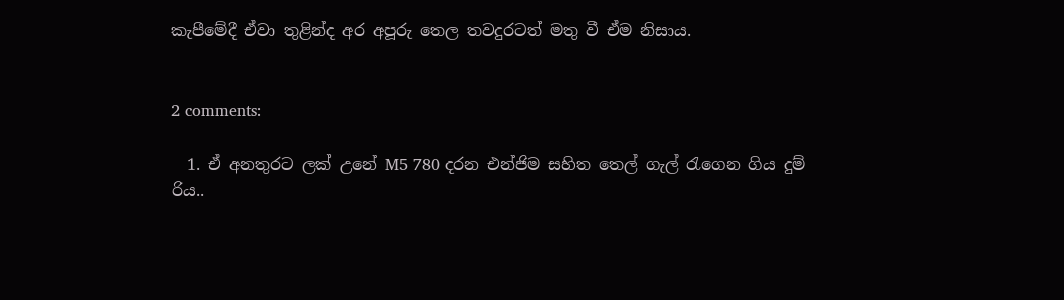කැපීමේදී ඒවා තුළින්ද අර අපූරු තෙල තවදුරටත් මතු වී ඒම නිසාය.


2 comments:

  1. ඒ අනතුරට ලක් උනේ M5 780 දරන එන්ජිම සහිත තෙල් ගැල් රැගෙන ගිය දුම් රිය..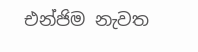එන්ජිම නැවත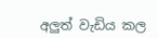අලුත් වැඩිය කල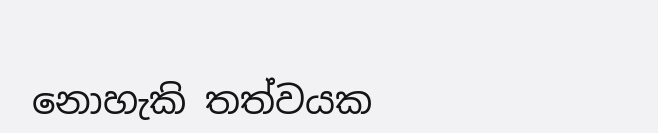නොහැකි තත්වයක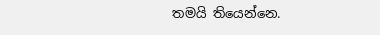තමයි තියෙන්නෙ.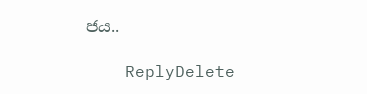ජය..

    ReplyDelete